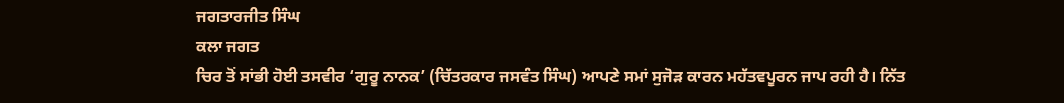ਜਗਤਾਰਜੀਤ ਸਿੰਘ
ਕਲਾ ਜਗਤ
ਚਿਰ ਤੋਂ ਸਾਂਭੀ ਹੋਈ ਤਸਵੀਰ ‘ਗੁਰੂ ਨਾਨਕ’ (ਚਿੱਤਰਕਾਰ ਜਸਵੰਤ ਸਿੰਘ) ਆਪਣੇ ਸਮਾਂ ਸੁਜੋੜ ਕਾਰਨ ਮਹੱਤਵਪੂਰਨ ਜਾਪ ਰਹੀ ਹੈ। ਨਿੱਤ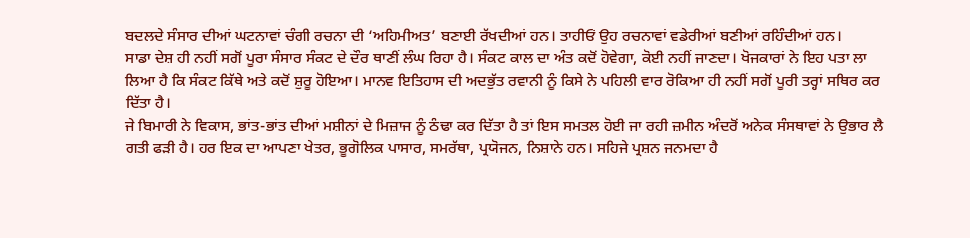ਬਦਲਦੇ ਸੰਸਾਰ ਦੀਆਂ ਘਟਨਾਵਾਂ ਚੰਗੀ ਰਚਨਾ ਦੀ ‘ਅਹਿਮੀਅਤ’ ਬਣਾਈ ਰੱਖਦੀਆਂ ਹਨ। ਤਾਹੀਓਂ ਉਹ ਰਚਨਾਵਾਂ ਵਡੇਰੀਆਂ ਬਣੀਆਂ ਰਹਿੰਦੀਆਂ ਹਨ।
ਸਾਡਾ ਦੇਸ਼ ਹੀ ਨਹੀਂ ਸਗੋਂ ਪੂਰਾ ਸੰਸਾਰ ਸੰਕਟ ਦੇ ਦੌਰ ਥਾਣੀਂ ਲੰਘ ਰਿਹਾ ਹੈ। ਸੰਕਟ ਕਾਲ ਦਾ ਅੰਤ ਕਦੋਂ ਹੋਵੇਗਾ, ਕੋਈ ਨਹੀਂ ਜਾਣਦਾ। ਖੋਜਕਾਰਾਂ ਨੇ ਇਹ ਪਤਾ ਲਾ ਲਿਆ ਹੈ ਕਿ ਸੰਕਟ ਕਿੱਥੇ ਅਤੇ ਕਦੋਂ ਸ਼ੁਰੂ ਹੋਇਆ। ਮਾਨਵ ਇਤਿਹਾਸ ਦੀ ਅਦਭੁੱਤ ਰਵਾਨੀ ਨੂੰ ਕਿਸੇ ਨੇ ਪਹਿਲੀ ਵਾਰ ਰੋਕਿਆ ਹੀ ਨਹੀਂ ਸਗੋਂ ਪੂਰੀ ਤਰ੍ਹਾਂ ਸਥਿਰ ਕਰ ਦਿੱਤਾ ਹੈ।
ਜੇ ਬਿਮਾਰੀ ਨੇ ਵਿਕਾਸ, ਭਾਂਤ-ਭਾਂਤ ਦੀਆਂ ਮਸ਼ੀਨਾਂ ਦੇ ਮਿਜ਼ਾਜ ਨੂੰ ਠੰਢਾ ਕਰ ਦਿੱਤਾ ਹੈ ਤਾਂ ਇਸ ਸਮਤਲ ਹੋਈ ਜਾ ਰਹੀ ਜ਼ਮੀਨ ਅੰਦਰੋਂ ਅਨੇਕ ਸੰਸਥਾਵਾਂ ਨੇ ਉਭਾਰ ਲੈ ਗਤੀ ਫੜੀ ਹੈ। ਹਰ ਇਕ ਦਾ ਆਪਣਾ ਖੇਤਰ, ਭੂਗੋਲਿਕ ਪਾਸਾਰ, ਸਮਰੱਥਾ, ਪ੍ਰਯੋਜਨ, ਨਿਸ਼ਾਨੇ ਹਨ। ਸਹਿਜੇ ਪ੍ਰਸ਼ਨ ਜਨਮਦਾ ਹੈ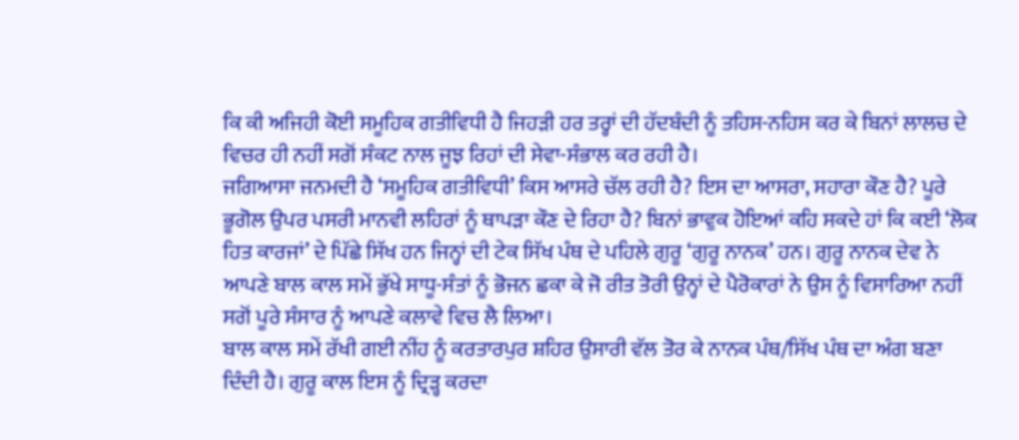ਕਿ ਕੀ ਅਜਿਹੀ ਕੋਈ ਸਮੂਹਿਕ ਗਤੀਵਿਧੀ ਹੈ ਜਿਹੜੀ ਹਰ ਤਰ੍ਹਾਂ ਦੀ ਹੱਦਬੰਦੀ ਨੂੰ ਤਹਿਸ-ਨਹਿਸ ਕਰ ਕੇ ਬਿਨਾਂ ਲਾਲਚ ਦੇ ਵਿਚਰ ਹੀ ਨਹੀਂ ਸਗੋਂ ਸੰਕਟ ਨਾਲ ਜੂਝ ਰਿਹਾਂ ਦੀ ਸੇਵਾ-ਸੰਭਾਲ ਕਰ ਰਹੀ ਹੈ।
ਜਗਿਆਸਾ ਜਨਮਦੀ ਹੈ ‘ਸਮੂਹਿਕ ਗਤੀਵਿਧੀ’ ਕਿਸ ਆਸਰੇ ਚੱਲ ਰਹੀ ਹੈ? ਇਸ ਦਾ ਆਸਰਾ, ਸਹਾਰਾ ਕੌਣ ਹੈ? ਪੂਰੇ ਭੂਗੋਲ ਉਪਰ ਪਸਰੀ ਮਾਨਵੀ ਲਹਿਰਾਂ ਨੂੰ ਥਾਪੜਾ ਕੌਣ ਦੇ ਰਿਹਾ ਹੈ? ਬਿਨਾਂ ਭਾਵੁਕ ਹੋਇਆਂ ਕਹਿ ਸਕਦੇ ਹਾਂ ਕਿ ਕਈ ‘ਲੋਕ ਹਿਤ ਕਾਰਜਾਂ’ ਦੇ ਪਿੱਛੇ ਸਿੱਖ ਹਨ ਜਿਨ੍ਹਾਂ ਦੀ ਟੇਕ ਸਿੱਖ ਪੰਥ ਦੇ ਪਹਿਲੇ ਗੁਰੂ ‘ਗੁਰੂ ਨਾਨਕ’ ਹਨ। ਗੁਰੂ ਨਾਨਕ ਦੇਵ ਨੇ ਆਪਣੇ ਬਾਲ ਕਾਲ ਸਮੇਂ ਭੁੱਖੇ ਸਾਧੂ-ਸੰਤਾਂ ਨੂੰ ਭੋਜਨ ਛਕਾ ਕੇ ਜੋ ਰੀਤ ਤੋਰੀ ਉਨ੍ਹਾਂ ਦੇ ਪੈਰੋਕਾਰਾਂ ਨੇ ਉਸ ਨੂੰ ਵਿਸਾਰਿਆ ਨਹੀਂ ਸਗੋਂ ਪੂਰੇ ਸੰਸਾਰ ਨੂੰ ਆਪਣੇ ਕਲਾਵੇ ਵਿਚ ਲੈ ਲਿਆ।
ਬਾਲ ਕਾਲ ਸਮੇਂ ਰੱਖੀ ਗਈ ਨੀਂਹ ਨੂੰ ਕਰਤਾਰਪੁਰ ਸ਼ਹਿਰ ਉਸਾਰੀ ਵੱਲ ਤੋਰ ਕੇ ਨਾਨਕ ਪੰਥ/ਸਿੱਖ ਪੰਥ ਦਾ ਅੰਗ ਬਣਾ ਦਿੰਦੀ ਹੈ। ਗੁਰੂ ਕਾਲ ਇਸ ਨੂੰ ਦ੍ਰਿੜ੍ਹ ਕਰਦਾ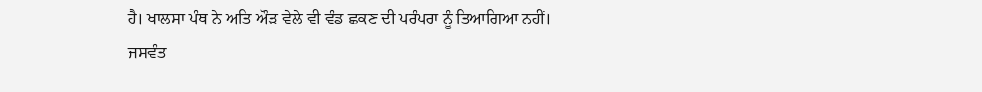ਹੈ। ਖਾਲਸਾ ਪੰਥ ਨੇ ਅਤਿ ਔੜ ਵੇਲੇ ਵੀ ਵੰਡ ਛਕਣ ਦੀ ਪਰੰਪਰਾ ਨੂੰ ਤਿਆਗਿਆ ਨਹੀਂ।
ਜਸਵੰਤ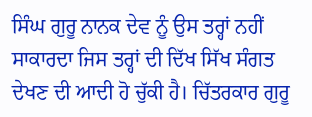ਸਿੰਘ ਗੁਰੂ ਨਾਨਕ ਦੇਵ ਨੂੰ ਉਸ ਤਰ੍ਹਾਂ ਨਹੀਂ ਸਾਕਾਰਦਾ ਜਿਸ ਤਰ੍ਹਾਂ ਦੀ ਦਿੱਖ ਸਿੱਖ ਸੰਗਤ ਦੇਖਣ ਦੀ ਆਦੀ ਹੋ ਚੁੱਕੀ ਹੈ। ਚਿੱਤਰਕਾਰ ਗੁਰੂ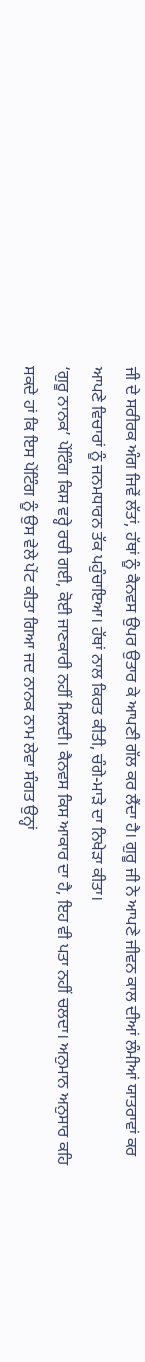ਜੀ ਦੇ ਸਰੀਰਕ ਅੰਗ ਜਿਵੇਂ ਲੱਤਾਂ, ਹੱਥਾਂ ਨੂੰ ਕੈਨਵਸ ਉਪਰ ਉਤਾਰ ਕੇ ਆਪਣੀ ਗੱਲ ਕਰ ਲੈਂਦਾ ਹੈ। ਗੁਰੂ ਜੀ ਨੇ ਆਪਣੇ ਜੀਵਨ ਕਾਲ ਦੀਆਂ ਲੰਮੀਆਂ ਯਾਤਰਾਵਾਂ ਕਰ ਆਪਣੇ ਵਿਚਾਰਾਂ ਨੂੰ ਜਨਮਧਾਰਨ ਤੱਕ ਪਹੁੰਚਾਇਆ। ਹੱਥਾਂ ਨਾਲ ਕਿਰਤ ਕੀਤੀ, ਚੰਗੇ-ਮਾੜੇ ਦਾ ਨਿਖੇੜਾ ਕੀਤਾ।
‘ਗੁਰੂ ਨਾਨਕ’ ਪੇਂਟਿੰਗ ਕਿਸ ਵਰ੍ਹੇ ਰਚੀ ਗਈ, ਕੋਈ ਜਾਣਕਾਰੀ ਨਹੀਂ ਮਿਲਦੀ। ਕੈਨਵਸ ਕਿਸ ਆਕਾਰ ਦਾ ਹੈ, ਇਹ ਵੀ ਪਤਾ ਨਹੀਂ ਚਲਦਾ। ਅਨੁਮਾਨ ਅਨੁਸਾਰ ਕਹਿ ਸਕਦੇ ਹਾਂ ਕਿ ਇਸ ਪੇਂਟਿੰਗ ਨੂੰ ਉਸ ਵੇਲੇ ਪੇਂਟ ਕੀਤਾ ਗਿਆ ਜਦ ਨਾਨਕ ਨਾਮ ਲੇਵਾ ਸੰਗਤ ਉਨ੍ਹਾਂ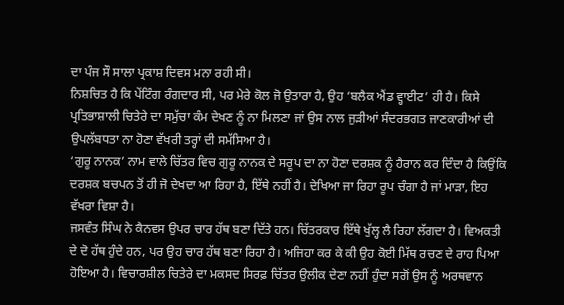ਦਾ ਪੰਜ ਸੌ ਸਾਲਾ ਪ੍ਰਕਾਸ਼ ਦਿਵਸ ਮਨਾ ਰਹੀ ਸੀ।
ਨਿਸ਼ਚਿਤ ਹੈ ਕਿ ਪੇਂਟਿੰਗ ਰੰਗਦਾਰ ਸੀ, ਪਰ ਮੇਰੇ ਕੋਲ ਜੋ ਉਤਾਰਾ ਹੈ, ਉਹ ‘ਬਲੈਕ ਐਂਡ ਵ੍ਹਾਈਟ’ ਹੀ ਹੈ। ਕਿਸੇ ਪ੍ਰਤਿਭਾਸ਼ਾਲੀ ਚਿਤੇਰੇ ਦਾ ਸਮੁੱਚਾ ਕੰਮ ਦੇਖਣ ਨੂੰ ਨਾ ਮਿਲਣਾ ਜਾਂ ਉਸ ਨਾਲ ਜੁੜੀਆਂ ਸੰਦਰਭਗਤ ਜਾਣਕਾਰੀਆਂ ਦੀ ਉਪਲੱਬਧਤਾ ਨਾ ਹੋਣਾ ਵੱਖਰੀ ਤਰ੍ਹਾਂ ਦੀ ਸਮੱਸਿਆ ਹੈ।
‘ਗੁਰੂ ਨਾਨਕ’ ਨਾਮ ਵਾਲੇ ਚਿੱਤਰ ਵਿਚ ਗੁਰੂ ਨਾਨਕ ਦੇ ਸਰੂਪ ਦਾ ਨਾ ਹੋਣਾ ਦਰਸ਼ਕ ਨੂੰ ਹੈਰਾਨ ਕਰ ਦਿੰਦਾ ਹੈ ਕਿਉਂਕਿ ਦਰਸ਼ਕ ਬਚਪਨ ਤੋਂ ਹੀ ਜੋ ਦੇਖਦਾ ਆ ਰਿਹਾ ਹੈ, ਇੱਥੇ ਨਹੀਂ ਹੈ। ਦੇਖਿਆ ਜਾ ਰਿਹਾ ਰੂਪ ਚੰਗਾ ਹੈ ਜਾਂ ਮਾੜਾ, ਇਹ ਵੱਖਰਾ ਵਿਸ਼ਾ ਹੈ।
ਜਸਵੰਤ ਸਿੰਘ ਨੇ ਕੈਨਵਸ ਉਪਰ ਚਾਰ ਹੱਥ ਬਣਾ ਦਿੱਤੇ ਹਨ। ਚਿੱਤਰਕਾਰ ਇੱਥੇ ਖੁੱਲ੍ਹ ਲੈ ਰਿਹਾ ਲੱਗਦਾ ਹੈ। ਵਿਅਕਤੀ ਦੇ ਦੋ ਹੱਥ ਹੁੰਦੇ ਹਨ, ਪਰ ਉਹ ਚਾਰ ਹੱਥ ਬਣਾ ਰਿਹਾ ਹੈ। ਅਜਿਹਾ ਕਰ ਕੇ ਕੀ ਉਹ ਕੋਈ ਮਿੱਥ ਰਚਣ ਦੇ ਰਾਹ ਪਿਆ ਹੋਇਆ ਹੈ। ਵਿਚਾਰਸ਼ੀਲ ਚਿਤੇਰੇ ਦਾ ਮਕਸਦ ਸਿਰਫ਼ ਚਿੱਤਰ ਉਲੀਕ ਦੇਣਾ ਨਹੀਂ ਹੁੰਦਾ ਸਗੋਂ ਉਸ ਨੂੰ ਅਰਥਵਾਨ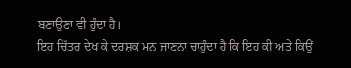ਬਣਾਉਣਾ ਵੀ ਹੁੰਦਾ ਹੈ।
ਇਹ ਚਿੱਤਰ ਦੇਖ ਕੇ ਦਰਸ਼ਕ ਮਨ ਜਾਣਨਾ ਚਾਹੁੰਦਾ ਹੈ ਕਿ ਇਹ ਕੀ ਅਤੇ ਕਿਉਂ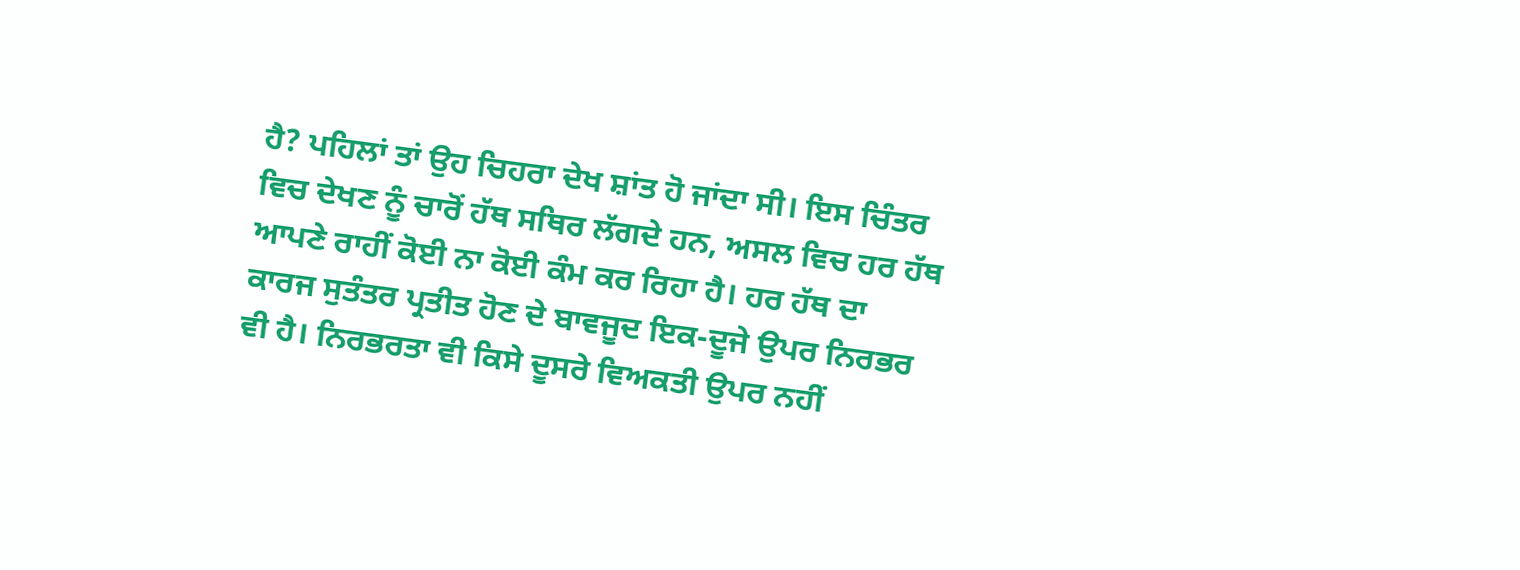ਹੈ? ਪਹਿਲਾਂ ਤਾਂ ਉਹ ਚਿਹਰਾ ਦੇਖ ਸ਼ਾਂਤ ਹੋ ਜਾਂਦਾ ਸੀ। ਇਸ ਚਿੰਤਰ ਵਿਚ ਦੇਖਣ ਨੂੰ ਚਾਰੋਂ ਹੱਥ ਸਥਿਰ ਲੱਗਦੇ ਹਨ, ਅਸਲ ਵਿਚ ਹਰ ਹੱਥ ਆਪਣੇ ਰਾਹੀਂ ਕੋਈ ਨਾ ਕੋਈ ਕੰਮ ਕਰ ਰਿਹਾ ਹੈ। ਹਰ ਹੱਥ ਦਾ ਕਾਰਜ ਸੁਤੰਤਰ ਪ੍ਰਤੀਤ ਹੋਣ ਦੇ ਬਾਵਜੂਦ ਇਕ-ਦੂਜੇ ਉਪਰ ਨਿਰਭਰ ਵੀ ਹੈ। ਨਿਰਭਰਤਾ ਵੀ ਕਿਸੇ ਦੂਸਰੇ ਵਿਅਕਤੀ ਉਪਰ ਨਹੀਂ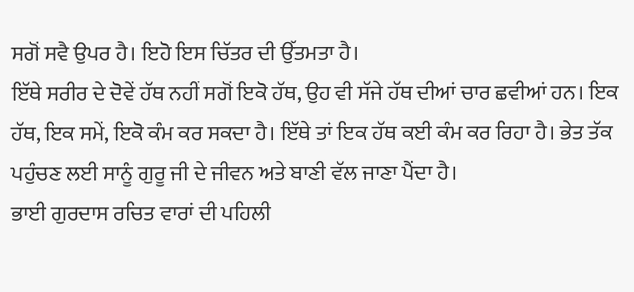ਸਗੋਂ ਸਵੈ ਉਪਰ ਹੈ। ਇਹੋ ਇਸ ਚਿੱਤਰ ਦੀ ਉੱਤਮਤਾ ਹੈ।
ਇੱਥੇ ਸਰੀਰ ਦੇ ਦੋਵੇਂ ਹੱਥ ਨਹੀਂ ਸਗੋਂ ਇਕੋ ਹੱਥ, ਉਹ ਵੀ ਸੱਜੇ ਹੱਥ ਦੀਆਂ ਚਾਰ ਛਵੀਆਂ ਹਨ। ਇਕ ਹੱਥ, ਇਕ ਸਮੇਂ, ਇਕੋ ਕੰਮ ਕਰ ਸਕਦਾ ਹੈ। ਇੱਥੇ ਤਾਂ ਇਕ ਹੱਥ ਕਈ ਕੰਮ ਕਰ ਰਿਹਾ ਹੈ। ਭੇਤ ਤੱਕ ਪਹੁੰਚਣ ਲਈ ਸਾਨੂੰ ਗੁਰੂ ਜੀ ਦੇ ਜੀਵਨ ਅਤੇ ਬਾਣੀ ਵੱਲ ਜਾਣਾ ਪੈਂਦਾ ਹੈ।
ਭਾਈ ਗੁਰਦਾਸ ਰਚਿਤ ਵਾਰਾਂ ਦੀ ਪਹਿਲੀ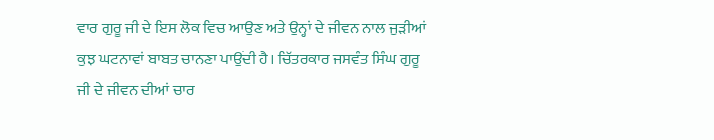ਵਾਰ ਗੁਰੂ ਜੀ ਦੇ ਇਸ ਲੋਕ ਵਿਚ ਆਉਣ ਅਤੇ ਉਨ੍ਹਾਂ ਦੇ ਜੀਵਨ ਨਾਲ ਜੁੜੀਆਂ ਕੁਝ ਘਟਨਾਵਾਂ ਬਾਬਤ ਚਾਨਣਾ ਪਾਉਂਦੀ ਹੈ। ਚਿੱਤਰਕਾਰ ਜਸਵੰਤ ਸਿੰਘ ਗੁਰੂ ਜੀ ਦੇ ਜੀਵਨ ਦੀਆਂ ਚਾਰ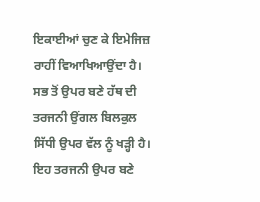ਇਕਾਈਆਂ ਚੁਣ ਕੇ ਇਮੇਜਿਜ਼ ਰਾਹੀਂ ਵਿਆਖਿਆਉਂਦਾ ਹੈ। ਸਭ ਤੋਂ ਉਪਰ ਬਣੇ ਹੱਥ ਦੀ ਤਰਜਨੀ ਉਂਗਲ ਬਿਲਕੁਲ ਸਿੱਧੀ ਉਪਰ ਵੱਲ ਨੂੰ ਖੜ੍ਹੀ ਹੈ। ਇਹ ਤਰਜਨੀ ਉਪਰ ਬਣੇ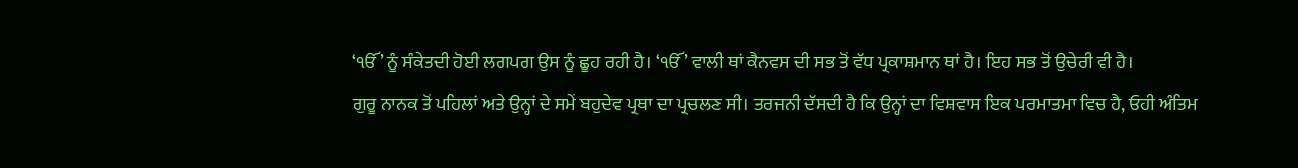‘ੴ’ ਨੂੰ ਸੰਕੇਤਦੀ ਹੋਈ ਲਗਪਗ ਉਸ ਨੂੰ ਛੂਹ ਰਹੀ ਹੈ। ‘ੴ’ ਵਾਲੀ ਥਾਂ ਕੈਨਵਸ ਦੀ ਸਭ ਤੋਂ ਵੱਧ ਪ੍ਰਕਾਸ਼ਮਾਨ ਥਾਂ ਹੈ। ਇਹ ਸਭ ਤੋਂ ਉਚੇਰੀ ਵੀ ਹੈ।
ਗੁਰੂ ਨਾਨਕ ਤੋਂ ਪਹਿਲਾਂ ਅਤੇ ਉਨ੍ਹਾਂ ਦੇ ਸਮੇਂ ਬਹੁਦੇਵ ਪ੍ਰਥਾ ਦਾ ਪ੍ਰਚਲਣ ਸੀ। ਤਰਜਨੀ ਦੱਸਦੀ ਹੈ ਕਿ ਉਨ੍ਹਾਂ ਦਾ ਵਿਸ਼ਵਾਸ ਇਕ ਪਰਮਾਤਮਾ ਵਿਚ ਹੈ, ਓਹੀ ਅੰਤਿਮ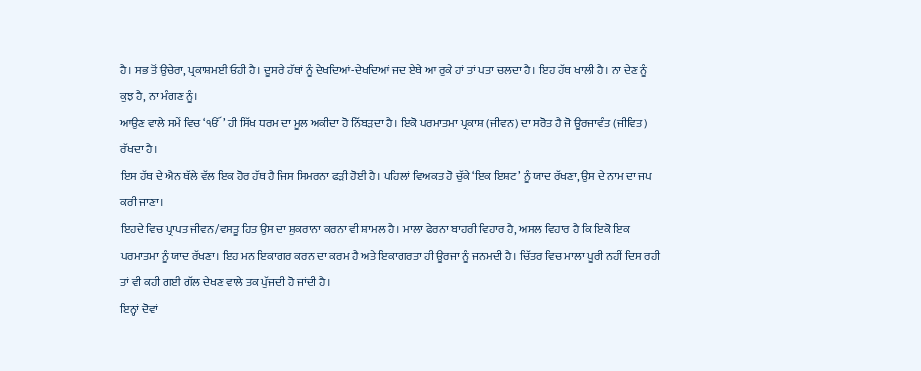ਹੈ। ਸਭ ਤੋਂ ਉਚੇਰਾ, ਪ੍ਰਕਾਸ਼ਮਈ ਓਹੀ ਹੈ। ਦੂਸਰੇ ਹੱਥਾਂ ਨੂੰ ਦੇਖਦਿਆਂ-ਦੇਖਦਿਆਂ ਜਦ ਏਥੇ ਆ ਰੁਕੇ ਹਾਂ ਤਾਂ ਪਤਾ ਚਲਦਾ ਹੈ। ਇਹ ਹੱਥ ਖਾਲੀ ਹੈ। ਨਾ ਦੇਣ ਨੂੰ ਕੁਝ ਹੈ, ਨਾ ਮੰਗਣ ਨੂੰ।
ਆਉਣ ਵਾਲੇ ਸਮੇਂ ਵਿਚ ‘ੴ’ ਹੀ ਸਿੱਖ ਧਰਮ ਦਾ ਮੂਲ ਅਕੀਦਾ ਹੋ ਨਿੱਬੜਦਾ ਹੈ। ਇਕੋ ਪਰਮਾਤਮਾ ਪ੍ਰਕਾਸ਼ (ਜੀਵਨ) ਦਾ ਸਰੋਤ ਹੈ ਜੋ ਊਰਜਾਵੰਤ (ਜੀਵਿਤ) ਰੱਖਦਾ ਹੈ।
ਇਸ ਹੱਥ ਦੇ ਐਨ ਥੱਲੇ ਵੱਲ ਇਕ ਹੋਰ ਹੱਥ ਹੈ ਜਿਸ ਸਿਮਰਨਾ ਫੜੀ ਹੋਈ ਹੈ। ਪਹਿਲਾਂ ਵਿਅਕਤ ਹੋ ਚੁੱਕੇ ‘ਇਕ ਇਸ਼ਟ’ ਨੂੰ ਯਾਦ ਰੱਖਣਾ, ਉਸ ਦੇ ਨਾਮ ਦਾ ਜਪ ਕਰੀ ਜਾਣਾ।
ਇਹਦੇ ਵਿਚ ਪ੍ਰਾਪਤ ਜੀਵਨ/ਵਸਤੂ ਹਿਤ ਉਸ ਦਾ ਸ਼ੁਕਰਾਨਾ ਕਰਨਾ ਵੀ ਸ਼ਾਮਲ ਹੈ। ਮਾਲਾ ਫੇਰਨਾ ਬਾਹਰੀ ਵਿਹਾਰ ਹੈ, ਅਸਲ ਵਿਹਾਰ ਹੈ ਕਿ ਇਕੋ ਇਕ ਪਰਮਾਤਮਾ ਨੂੰ ਯਾਦ ਰੱਖਣਾ। ਇਹ ਮਨ ਇਕਾਗਰ ਕਰਨ ਦਾ ਕਰਮ ਹੈ ਅਤੇ ਇਕਾਗਰਤਾ ਹੀ ਊਰਜਾ ਨੂੰ ਜਨਮਦੀ ਹੈ। ਚਿੱਤਰ ਵਿਚ ਮਾਲਾ ਪੂਰੀ ਨਹੀਂ ਦਿਸ ਰਹੀ ਤਾਂ ਵੀ ਕਹੀ ਗਈ ਗੱਲ ਦੇਖਣ ਵਾਲੇ ਤਕ ਪੁੱਜਦੀ ਹੋ ਜਾਂਦੀ ਹੈ।
ਇਨ੍ਹਾਂ ਦੋਵਾਂ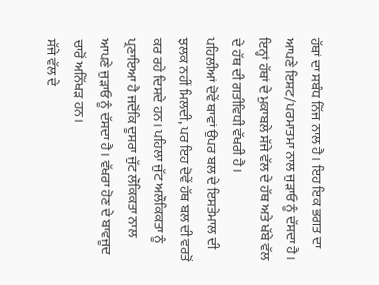ਹੱਥਾਂ ਦਾ ਸਬੰਧ ਨਿੱਜ ਨਾਲ ਹੈ। ਇਹ ਇਕ ਭਗਤ ਦਾ ਆਪਣੇ ਇਸ਼ਟ/ਪਰਮਾਤਮਾ ਨਾਲ ਜੁੜਾਓ ਨੂੰ ਦੱਸਦਾ ਹੈ। ਇਨ੍ਹਾਂ ਹੱਥਾਂ ਦੇ ਮੁਕਾਬਲੇ ਸੱਜੇ ਵੱਲ ਦੇ ਹੱਥ ਅਤੇ ਖੱਬੇ ਵੱਲ ਦੇ ਹੱਥ ਦੀ ਗਤੀਵਿਧੀ ਵੱਖਰੀ ਹੈ।
ਪਹਿਲੀਆਂ ਦੋਵੇਂ ਥਾਵਾਂ ਉਪਰ ਬਲ ਦੇ ਇਸਤੇਮਾਲ ਦੀ ਝਲਕ ਨਹੀਂ ਮਿਲਦੀ, ਪਰ ਇਹ ਦੋਵੇਂ ਹੱਥ ਬਲ ਦੀ ਵਰਤੋਂ ਕਰ ਰਹੇ ਦਿਸਦੇ ਹਨ। ਪਹਿਲਾ ਜੁੱਟ ਅਲੌਕਿਕਤਾ ਨੂੰ ਪ੍ਰਣਾਇਆ ਹੈ ਜਦੋਂਕਿ ਦੂਸਰਾ ਜੁੱਟ ਲੌਕਿਕਤਾ ਨਾਲ ਆਪਣੇ ਜੁੜਾਓ ਨੂੰ ਦੱਸਦਾ ਹੈ। ਵੱਖਰਾ ਹੋਣ ਦੇ ਬਾਵਜੂਦ ਚਾਰੋਂ ਅਨਿੱਖੜ ਹਨ।
ਸੱਜੇ ਵੱਲ ਦੇ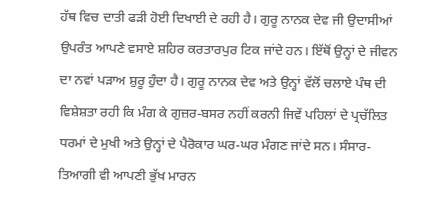ਹੱਥ ਵਿਚ ਦਾਤੀ ਫੜੀ ਹੋਈ ਦਿਖਾਈ ਦੇ ਰਹੀ ਹੈ। ਗੁਰੂ ਨਾਨਕ ਦੇਵ ਜੀ ਉਦਾਸੀਆਂ ਉਪਰੰਤ ਆਪਣੇ ਵਸਾਏ ਸ਼ਹਿਰ ਕਰਤਾਰਪੁਰ ਟਿਕ ਜਾਂਦੇ ਹਨ। ਇੱਥੋਂ ਉਨ੍ਹਾਂ ਦੇ ਜੀਵਨ ਦਾ ਨਵਾਂ ਪੜਾਅ ਸ਼ੁਰੂ ਹੁੰਦਾ ਹੈ। ਗੁਰੂ ਨਾਨਕ ਦੇਵ ਅਤੇ ਉਨ੍ਹਾਂ ਵੱਲੋਂ ਚਲਾਏ ਪੰਥ ਦੀ ਵਿਸ਼ੇਸ਼ਤਾ ਰਹੀ ਕਿ ਮੰਗ ਕੇ ਗੁਜ਼ਰ-ਬਸਰ ਨਹੀਂ ਕਰਨੀ ਜਿਵੇਂ ਪਹਿਲਾਂ ਦੇ ਪ੍ਰਚੱਲਿਤ ਧਰਮਾਂ ਦੇ ਮੁਖੀ ਅਤੇ ਉਨ੍ਹਾਂ ਦੇ ਪੈਰੋਕਾਰ ਘਰ-ਘਰ ਮੰਗਣ ਜਾਂਦੇ ਸਨ। ਸੰਸਾਰ-ਤਿਆਗੀ ਵੀ ਆਪਣੀ ਭੁੱਖ ਮਾਰਨ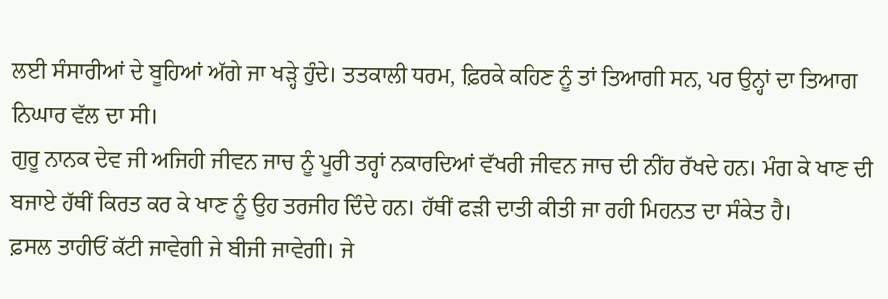ਲਈ ਸੰਸਾਰੀਆਂ ਦੇ ਬੂਹਿਆਂ ਅੱਗੇ ਜਾ ਖੜ੍ਹੇ ਹੁੰਦੇ। ਤਤਕਾਲੀ ਧਰਮ, ਫ਼ਿਰਕੇ ਕਹਿਣ ਨੂੰ ਤਾਂ ਤਿਆਗੀ ਸਨ, ਪਰ ਉਨ੍ਹਾਂ ਦਾ ਤਿਆਗ ਨਿਘਾਰ ਵੱਲ ਦਾ ਸੀ।
ਗੁਰੂ ਨਾਨਕ ਦੇਵ ਜੀ ਅਜਿਹੀ ਜੀਵਨ ਜਾਚ ਨੂੰ ਪੂਰੀ ਤਰ੍ਹਾਂ ਨਕਾਰਦਿਆਂ ਵੱਖਰੀ ਜੀਵਨ ਜਾਚ ਦੀ ਨੀਂਹ ਰੱਖਦੇ ਹਨ। ਮੰਗ ਕੇ ਖਾਣ ਦੀ ਬਜਾਏ ਹੱਥੀਂ ਕਿਰਤ ਕਰ ਕੇ ਖਾਣ ਨੂੰ ਉਹ ਤਰਜੀਹ ਦਿੰਦੇ ਹਨ। ਹੱਥੀਂ ਫੜੀ ਦਾਤੀ ਕੀਤੀ ਜਾ ਰਹੀ ਮਿਹਨਤ ਦਾ ਸੰਕੇਤ ਹੈ।
ਫ਼ਸਲ ਤਾਹੀਓਂ ਕੱਟੀ ਜਾਵੇਗੀ ਜੇ ਬੀਜੀ ਜਾਵੇਗੀ। ਜੇ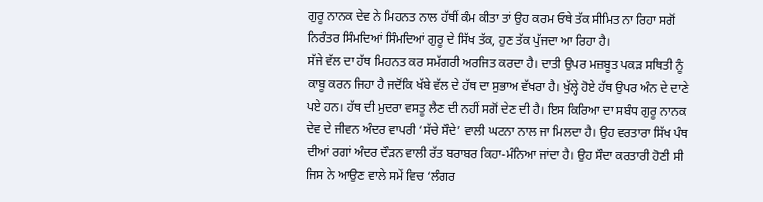ਗੁਰੂ ਨਾਨਕ ਦੇਵ ਨੇ ਮਿਹਨਤ ਨਾਲ ਹੱਥੀਂ ਕੰਮ ਕੀਤਾ ਤਾਂ ਉਹ ਕਰਮ ਓਥੇ ਤੱਕ ਸੀਮਿਤ ਨਾ ਰਿਹਾ ਸਗੋਂ ਨਿਰੰਤਰ ਸਿੰਮਦਿਆਂ ਸਿੰਮਦਿਆਂ ਗੁਰੂ ਦੇ ਸਿੱਖ ਤੱਕ, ਹੁਣ ਤੱਕ ਪੁੱਜਦਾ ਆ ਰਿਹਾ ਹੈ।
ਸੱਜੇ ਵੱਲ ਦਾ ਹੱਥ ਮਿਹਨਤ ਕਰ ਸਮੱਗਰੀ ਅਰਜਿਤ ਕਰਦਾ ਹੈ। ਦਾਤੀ ਉਪਰ ਮਜ਼ਬੂਤ ਪਕੜ ਸਥਿਤੀ ਨੂੰ ਕਾਬੂ ਕਰਨ ਜਿਹਾ ਹੈ ਜਦੋਂਕਿ ਖੱਬੇ ਵੱਲ ਦੇ ਹੱਥ ਦਾ ਸੁਭਾਅ ਵੱਖਰਾ ਹੈ। ਖੁੱਲ੍ਹੇ ਹੋਏ ਹੱਥ ਉਪਰ ਅੰਨ ਦੇ ਦਾਣੇ ਪਏ ਹਨ। ਹੱਥ ਦੀ ਮੁਦਰਾ ਵਸਤੂ ਲੈਣ ਦੀ ਨਹੀਂ ਸਗੋਂ ਦੇਣ ਦੀ ਹੈ। ਇਸ ਕਿਰਿਆ ਦਾ ਸਬੰਧ ਗੁਰੂ ਨਾਨਕ ਦੇਵ ਦੇ ਜੀਵਨ ਅੰਦਰ ਵਾਪਰੀ ‘ਸੱਚੇ ਸੌਦੇ’ ਵਾਲੀ ਘਟਨਾ ਨਾਲ ਜਾ ਮਿਲਦਾ ਹੈ। ਉਹ ਵਰਤਾਰਾ ਸਿੱਖ ਪੰਥ ਦੀਆਂ ਰਗਾਂ ਅੰਦਰ ਦੌੜਨ ਵਾਲੀ ਰੱਤ ਬਰਾਬਰ ਕਿਹਾ-ਮੰਨਿਆ ਜਾਂਦਾ ਹੈ। ਉਹ ਸੌਦਾ ਕਰਤਾਰੀ ਹੋਣੀ ਸੀ ਜਿਸ ਨੇ ਆਉਣ ਵਾਲੇ ਸਮੇਂ ਵਿਚ ‘ਲੰਗਰ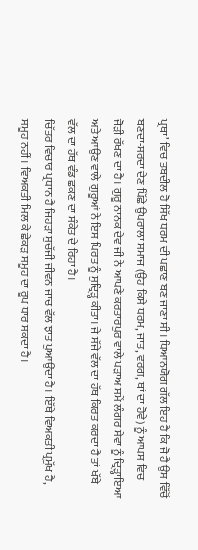ਪ੍ਰਥਾ’ ਵਿਚ ਤਬਦੀਲ ਹੋ ਸਿੱਖ ਧਰਮ ਦੀ ਪਛਾਣ ਬਣ ਜਾਣਾ ਸੀ। ਧਿਆਨਯੋਗ ਗੱਲ ਇਹ ਹੈ ਕਿ ਜੋ ਹੈ ਉਸ ਵਿੱਚੋਂ ਬਣਦਾ-ਸਰਦਾ ਦੇਣ ਪਿੱਛੇ ਉਪਰਾਲਾ ਸਮਾਜ (ਉਹ ਕਿਸੇ ਧਰਮ, ਜਾਤ, ਵਰਗ, ਥਾਂ ਦਾ ਹੋਵੇ) ਨੂੰ ਆਪਸ ਵਿਚ ਜੋੜੀ ਰੱਖਣ ਦਾ ਹੈ। ਗੁਰੂ ਨਾਨਕ ਦੇਵ ਜੀ ਨੇ ਆਪਣੇ ਕਰਤਾਰਪੁਰ ਵਾਲੇ ਪੜਾਅ ਸਮੇਂ ਲੰਗਰ ਸੇਵਾ ਨੂੰ ਦ੍ਰਿੜ੍ਹਾਇਆ ਅਤੇ ਆਉਣ ਵਾਲੇ ਗੁਰੂਆਂ ਨੇ ਇਸ ਪਿਰਤ ਨੂੰ ਸੁਦ੍ਰਿੜ੍ਹ ਕੀਤਾ। ਜੇ ਸੱਜੇ ਵੱਲ ਦਾ ਹੱਥ ਕਿਰਤ ਕਰਦਾ ਹੈ ਤਾਂ ਖੱਬੇ ਵੱਲ ਦਾ ਹੱਥ ਵੰਡ ਛਕਣ ਦਾ ਸੰਕੇਤ ਦੇ ਰਿਹਾ ਹੈ।
ਚਿੱਤਰ ਵਿਚਾਰ ਪ੍ਰਧਾਨ ਹੈ ਜਿਹੜਾ ਸੁਚੱਜੀ ਜੀਵਨ ਜਾਚ ਵੱਲ ਝਾਤ ਪੁਆਉਂਦਾ ਹੈ। ਇੱਥੇ ਵਿਅਕਤੀ ਪ੍ਰਮੁੱਖ ਹੈ, ਸਮੂਹ ਨਹੀਂ। ਵਿਅਕਤੀ ਮਿਲ ਕੇ ਛੇਕੜ ਸਮੂਹ ਦਾ ਰੂਪ ਧਾਰ ਸਕਦਾ ਹੈ।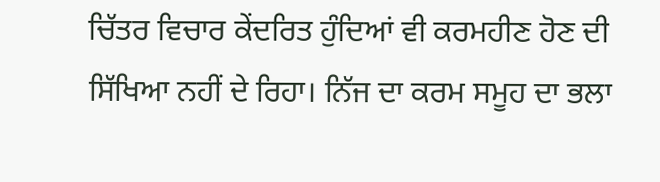ਚਿੱਤਰ ਵਿਚਾਰ ਕੇਂਦਰਿਤ ਹੁੰਦਿਆਂ ਵੀ ਕਰਮਹੀਣ ਹੋਣ ਦੀ ਸਿੱਖਿਆ ਨਹੀਂ ਦੇ ਰਿਹਾ। ਨਿੱਜ ਦਾ ਕਰਮ ਸਮੂਹ ਦਾ ਭਲਾ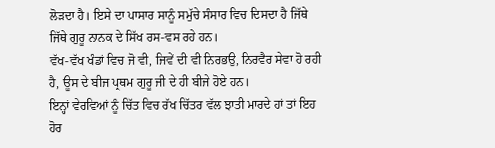ਲੋੜਦਾ ਹੈ। ਇਸੇ ਦਾ ਪਾਸਾਰ ਸਾਨੂੰ ਸਮੁੱਚੇ ਸੰਸਾਰ ਵਿਚ ਦਿਸਦਾ ਹੈ ਜਿੱਥੇ ਜਿੱਥੇ ਗੁਰੂ ਨਾਨਕ ਦੇ ਸਿੱਖ ਰਸ-ਵਸ ਰਹੇ ਹਨ।
ਵੱਖ-ਵੱਖ ਖੰਡਾਂ ਵਿਚ ਜੋ ਵੀ, ਜਿਵੇਂ ਦੀ ਵੀ ਨਿਰਭਉ, ਨਿਰਵੈਰ ਸੇਵਾ ਹੋ ਰਹੀ ਹੈ, ਊਸ ਦੇ ਬੀਜ ਪ੍ਰਥਮ ਗੁਰੂ ਜੀ ਦੇ ਹੀ ਬੀਜੇ ਹੋਏ ਹਨ।
ਇਨ੍ਹਾਂ ਵੇਰਵਿਆਂ ਨੂੰ ਚਿੱਤ ਵਿਚ ਰੱਖ ਚਿੱਤਰ ਵੱਲ ਝਾਤੀ ਮਾਰਦੇ ਹਾਂ ਤਾਂ ਇਹ ਹੋਰ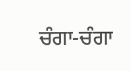ਚੰਗਾ-ਚੰਗਾ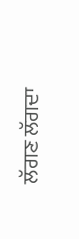ਲੱਗਣ ਲੱਗਦਾ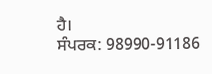ਹੈ।
ਸੰਪਰਕ: 98990-91186